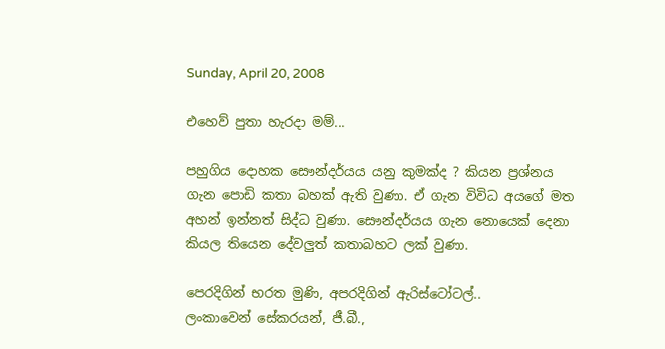Sunday, April 20, 2008

එහෙව් පුතා හැරදා මම්...

පහුගිය දොහක සෞන්දර්යය යනු කුමක්ද ? කියන ප්‍රශ්නය ගැන පොඩි කතා බහක් ඇති වුණා. ඒ ගැන විවිධ අයගේ මත අහන් ඉන්නත් සිද්ධ වුණා. සෞන්දර්යය ගැන නොයෙක් දෙනා කියල තියෙන දේවලුත් කතාබහට ලක් වුණා.

පෙරදිගින් භරත මුණි, අපරදිගින් ඇරිස්ටෝටල්..
ලංකාවෙන් සේකරයන්, ජී.බී.,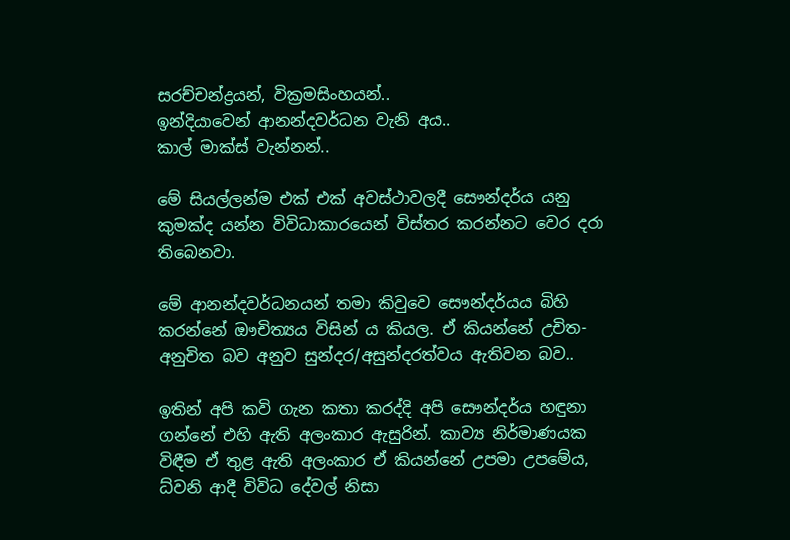සරච්චන්ද්‍රයන්, වික්‍රමසිංහයන්..
ඉන්දියාවෙන් ආනන්දවර්ධන වැනි අය..
කාල් මාක්ස් වැන්නන්..

මේ සියල්ලන්ම එක් එක් අවස්ථාවලදී සෞන්දර්ය යනු කුමක්ද යන්න විවිධාකාරයෙන් විස්තර කරන්නට වෙර දරා තිබෙනවා.

මේ ආනන්දවර්ධනයන් තමා කිවුවෙ සෞන්දර්යය බිහි කරන්නේ ඖචිත්‍යය විසින් ය කියල. ඒ කියන්නේ උචිත-අනුචිත බව අනුව සුන්දර/අසුන්දරත්වය ඇතිවන බව..

ඉතින් අපි කවි ගැන කතා කරද්දි අපි සෞන්දර්ය හඳුනා ගන්නේ එහි ඇති අලංකාර ඇසුරින්. කාව්‍ය නිර්මාණයක විඳීම ඒ තුළ ඇති අලංකාර ඒ කියන්නේ උපමා උපමේය, ධ්වනි ආදී විවිධ දේවල් නිසා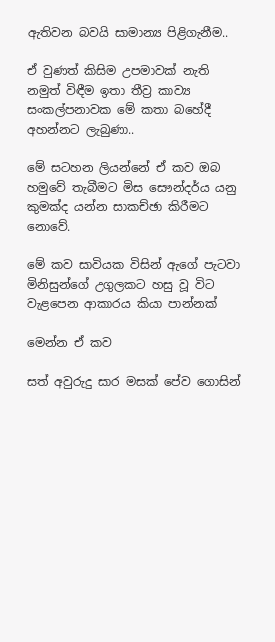ඇතිවන බවයි සාමාන්‍ය පිළිගැනීම..

ඒ වුණත් කිසිම උපමාවක් නැති නමුත් විඳීම ඉතා තීව්‍ර කාව්‍ය සංකල්පනාවක මේ කතා බහේදී අහන්නට ලැබුණා..

මේ සටහන ලියන්නේ ඒ කව ඔබ හමුවේ තැබීමට මිස සෞන්දර්ය යනු කුමක්ද යන්න සාකච්ඡා කිරීමට නොවේ.

මේ කව සාවියක විසින් ඇගේ පැටවා මිනිසුන්ගේ උගුලකට හසු වූ විට වැළපෙන ආකාරය කියා පාන්නක්

මෙන්න ඒ කව‍‍

සත් අවුරුදු සාර මසක් පේව ගොසින්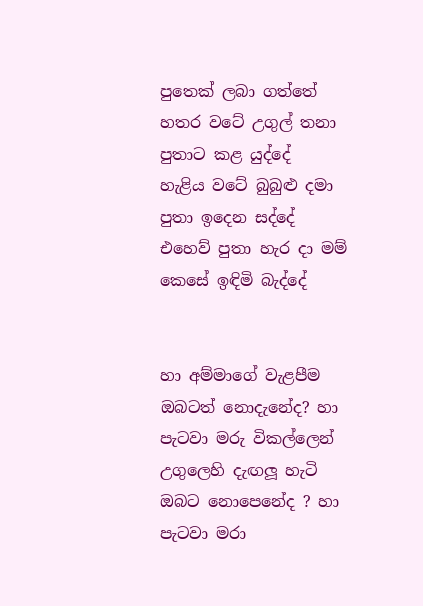පුතෙක් ලබා ගත්තේ
හතර වටේ උගුල් තනා පුතාට කළ යුද්දේ
හැළිය වටේ බුබුළු දමා පුතා ඉදෙන සද්දේ
එහෙව් පුතා හැර දා මම් කෙසේ ඉඳිමි බැද්දේ


හා අම්මාගේ වැළපීම ඔබටත් නොදැනේද? හා පැටවා මරු විකල්ලෙන් උගුලෙහි දැඟලූ හැටි ඔබට නොපෙනේද ? හා පැටවා මරා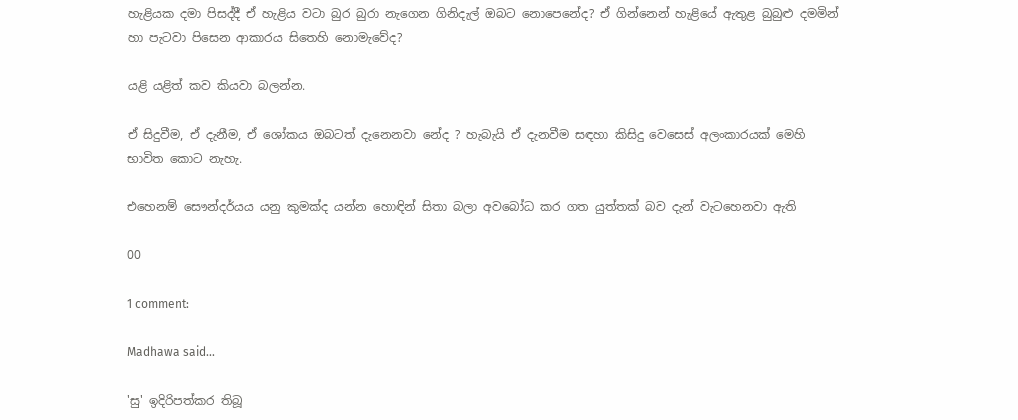හැළියක දමා පිසද්දී ඒ හැළිය වටා බුර බුරා නැගෙන ගිනිදැල් ඔබට නොපෙනේද? ඒ ගින්නෙන් හැළි‍යේ ඇතුළ බුබුළු දමමින් හා පැටවා පිසෙන ආකාරය සිතෙහි නොමැවේද?

යළි යළිත් කව කියවා බලන්න.

ඒ සිදුවීම, ඒ දැනීම, ඒ ශෝකය ඔබටත් දැනෙනවා නේද ? හැබැයි ඒ දැනවීම සඳහා කිසිදු වෙසෙස් අලංකාරයක් මෙහි භාවිත කොට නැහැ.

එහෙනම් සෞන්දර්යය යනු කුමක්ද යන්න හොඳින් සිතා බලා අවබෝධ කර ගත යුත්තක් බව දැන් වැටහෙනවා ඇති

00

1 comment:

Madhawa said...

'සු' ඉදිරිපත්කර තිබූ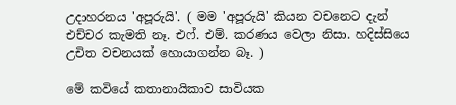උදාහරනය 'අපූරුයි'. ( මම 'අපූරුයි' කියන වචනෙට දැන් එච්චර කැමති නෑ. එෆ්. එම්. කරණය වෙලා නිසා. හදිස්සියෙ උචිත වචනයක් හොයාගන්න බෑ. )

මේ කවියේ කතානායිකාව සාවියක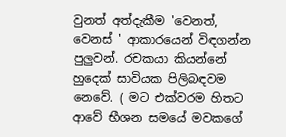වුනත් අත්දැකීම 'වෙනත්, වෙනස් ' ආකාරයෙන් විඳගන්න පුලුවන්. රචකයා කියන්නේ හුදෙක් සාවියක පිලිබඳවම නෙවේ. ( මට එක්වරම හිතට ආවේ භීශන සමයේ මවකගේ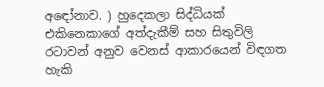අඳෝනාව. ) හුදෙකලා සිද්ධියක් එකිනෙකාගේ අත්දැකීම් සහ සිතුවිලි රටාවන් අනුව වෙනස් ආකාරයෙන් විඳගත හැකි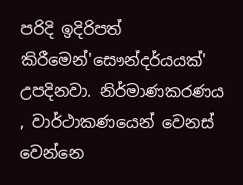පරිදි ඉදිරිපත් කිරීමෙන්'සෞන්දර්යයක්' උපදිනවා. නිර්මාණකරණය , වාර්ථාකණයෙන් වෙනස් වෙන්නෙ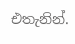එතැනින්.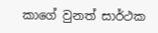කාගේ වුනත් සාර්ථක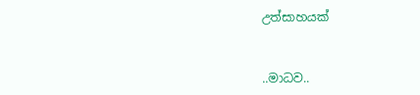උත්සාහයක්


..මාධව..